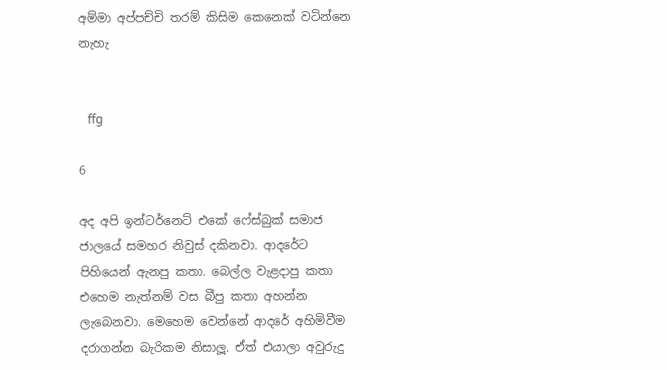අම්මා අප්පච්චි තරම් කිසිම කෙනෙක් වටින්නෙ නැහැ


   ffg

6

අද අපි ඉන්ටර්නෙට් එකේ ෆේස්බුක් සමාජ ජාලයේ සමහර නිවුස් දකිනවා. ආදරේට පිහියෙන් ඇනපු කතා. බෙල්ල වැළදාපු කතා එහෙම නැත්නම් වස බීපු කතා අහන්න ලැබෙනවා. මෙහෙම වෙන්නේ ආදරේ අහිමිවීම දරාගන්න බැරිකම නිසාලූ. ඒත් එයාලා අවුරුදු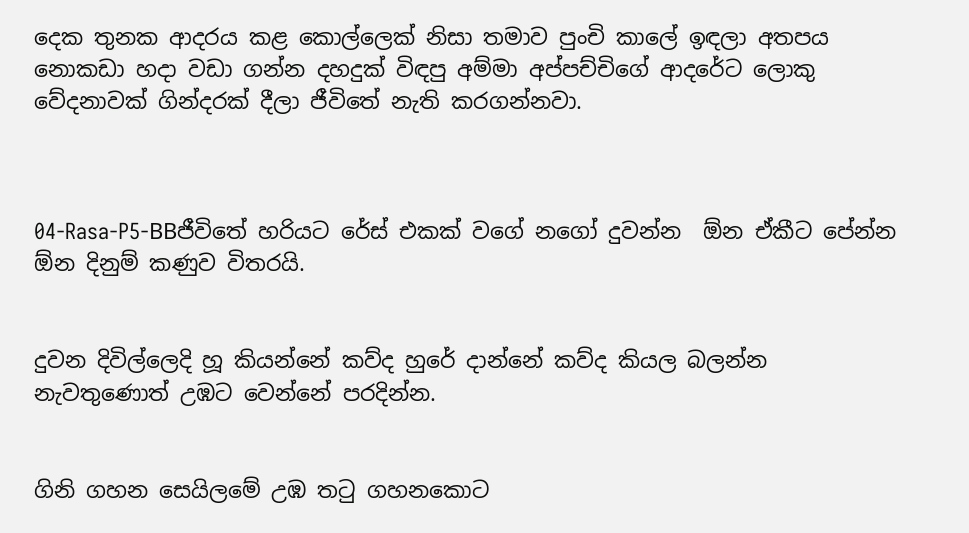දෙක තුනක ආදරය කළ කොල්ලෙක් නිසා තමාව පුංචි කාලේ ඉඳලා අතපය නොකඩා හදා වඩා ගන්න දහදුක් විඳපු අම්මා අප්පච්චිගේ ආදරේට ලොකු වේදනාවක් ගින්දරක් දීලා ජීවිතේ නැති කරගන්නවා.



04-Rasa-P5-BBජීවිතේ හරියට රේස් එකක් වගේ නගෝ දුවන්න  ඕන ඒකීට පේන්න  ඕන දිනුම් කණුව විතරයි.


දුවන දිවිල්ලෙදි හූ කියන්නේ කව්ද හුරේ දාන්නේ කව්ද කියල බලන්න නැවතුණොත් උඹට වෙන්නේ පරදින්න.


ගිනි ගහන සෙයිලමේ උඹ තටු ගහනකොට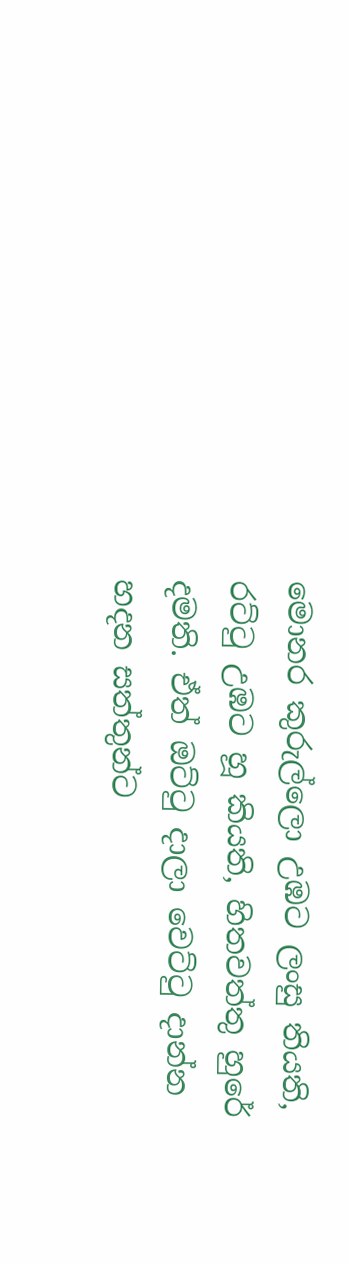මොනර කුරුල්ලො උඹට ලංසු තියති, රට්ටු උඹට හූ කියති, හිතවත්තු හුරේ දමති. ඒත් ඔට්ටු දාලා වෙට්ටු දාන්න හදන සත්තුන්ට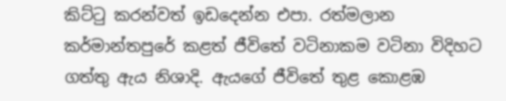කිට්ටු කරන්වත් ඉඩදෙන්න එපා. රත්මලාන කර්මාන්තපුරේ කළත් ජීවිතේ වටිනාකම වටිනා විදිහට ගත්තු ඇය නිශාදි. ඇයගේ ජීවිතේ තුළ කොළඹ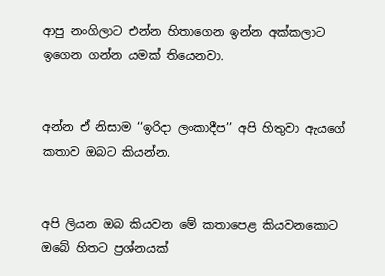ආපු නංගිලාට එන්න හිතාගෙන ඉන්න අක්කලාට ඉගෙන ගන්න යමක් තියෙනවා.


අන්න ඒ නිසාම ‘‘ඉරිදා ලංකාදීප’’ අපි හිතුවා ඇයගේ කතාව ඔබට කියන්න.


අපි ලියන ඔබ කියවන මේ කතාපෙළ කියවනකොට ඔබේ හිතට ප්‍රශ්නයක්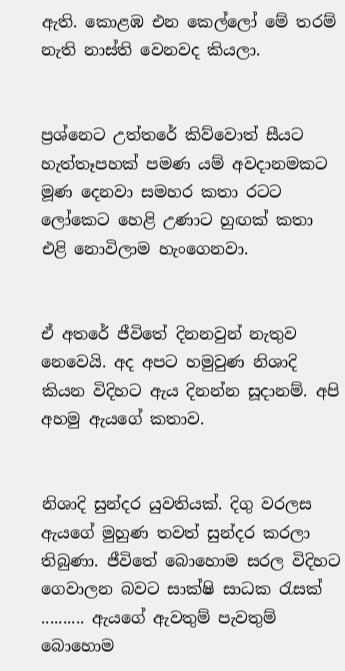ඇති. කොළඹ එන කෙල්ලෝ මේ තරම් නැති නාස්ති වෙනවද කියලා.


ප්‍රශ්නෙට උත්තරේ කිව්වොත් සීයට හැත්තෑපහක් පමණ යම් අවදානමකට මූණ දෙනවා සමහර කතා රටට ලෝකෙට හෙළි උණාට හුඟක් කතා එළි නොවිලාම හැංගෙනවා.


ඒ අතරේ ජීවිතේ දිනනවුන් නැතුව නෙවෙයි. අද අපට හමුවුණ නිශාදි කියන විදිහට ඇය දිනන්න සූදානම්. අපි අහමු ඇයගේ කතාව.


නිශාදි සුන්දර යුවතියක්. දිගු වරලස ඇයගේ මුහුණ තවත් සුන්දර කරලා තිබුණා. ජීවිතේ බොහොම සරල විදිහට ගෙවාලන බවට සාක්ෂි සාධක රැසක් .......... ඇයගේ ඇවතුම් පැවතුම් බොහොම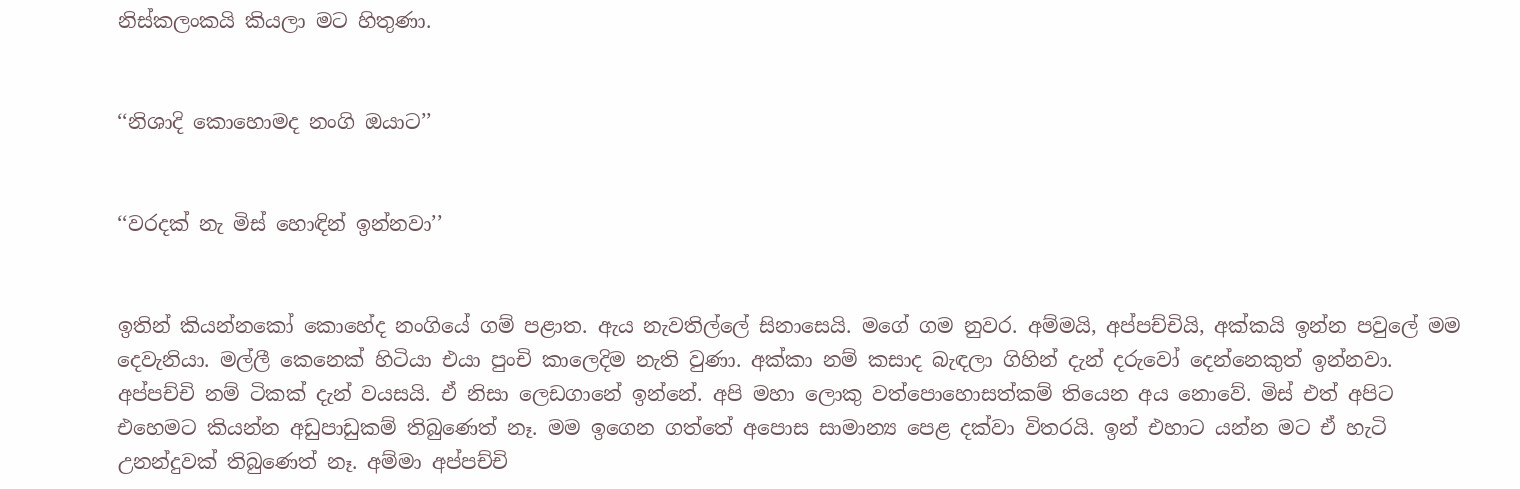නිස්කලංකයි කියලා මට හිතුණා.


‘‘නිශාදි කොහොමද නංගි ඔයාට’’


‘‘වරදක් නැ මිස් හොඳින් ඉන්නවා’’


ඉතින් කියන්නකෝ කොහේද නංගියේ ගම් පළාත. ඇය නැවතිල්ලේ සිනාසෙයි. මගේ ගම නුවර. අම්මයි, අප්පච්චියි, අක්කයි ඉන්න පවුලේ මම දෙවැනියා. මල්ලී කෙනෙක් හිටියා එයා පුංචි කාලෙදිම නැති වුණා. අක්කා නම් කසාද බැඳලා ගිහින් දැන් දරුවෝ දෙන්නෙකුත් ඉන්නවා. අප්පච්චි නම් ටිකක් දැන් වයසයි. ඒ නිසා ලෙඩගානේ ඉන්නේ. අපි මහා ලොකු වත්පොහොසත්කම් තියෙන අය නොවේ. මිස් එත් අපිට එහෙමට කියන්න අඩුපාඩුකම් තිබුණෙත් නෑ. මම ඉගෙන ගත්තේ අපොස සාමාන්‍ය පෙළ දක්වා විතරයි. ඉන් එහාට යන්න මට ඒ හැටි උනන්දුවක් තිබුණෙත් නෑ. අම්මා අප්පච්චි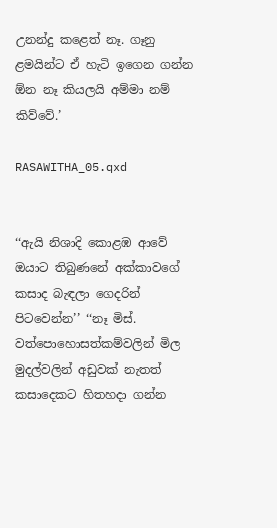උනන්දු කළෙත් නෑ. ගෑනු ළමයින්ට ඒ හැටි ඉගෙන ගන්න  ඕන නෑ කියලයි අම්මා නම් කිව්වේ.’

RASAWITHA_05.qxd


‘‘ඇයි නිශාදි කොළඹ ආවේ ඔයාට තිබුණනේ අක්කාවගේ කසාද බැඳලා ගෙදරින් පිටවෙන්න’’ ‘‘නෑ මිස්. වත්පොහොසත්කම්වලින් මිල මුදල්වලින් අඩුවක් නැතත් කසාදෙකට හිතහදා ගන්න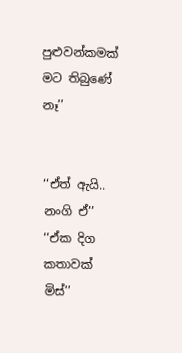පුළුවන්කමක් මට තිබුණේ නෑ’’


‘‘ඒත් ඇයි.. නංගි ඒ’’
‘‘ඒක දිග කතාවක් මිස්’’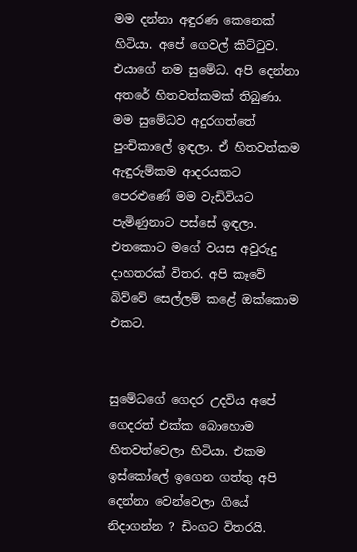මම දන්නා අඳුරණ කෙනෙක් හිටියා. අපේ ගෙවල් කිට්ටුව. එයාගේ නම සුමේධ. අපි දෙන්නා අතරේ හිතවත්කමක් තිබුණා. මම සුමේධව අදුරගත්තේ පුංචිකාලේ ඉඳලා. ඒ හිතවත්කම ඇඳුරුම්කම ආදරයකට පෙරළුණේ මම වැඩිවියට පැමිණුනාට පස්සේ ඉඳලා. එතකොට මගේ වයස අවුරුදු දාහතරක් විතර. අපි කෑවේ බිව්වේ සෙල්ලම් කළේ ඔක්කොම එකට.


සුමේධගේ ගෙදර උදවිය අපේ ගෙදරත් එක්ක බොහොම හිතවත්වෙලා හිටියා. එකම ඉස්කෝලේ ඉගෙන ගත්තු අපි දෙන්නා වෙන්වෙලා ගියේ නිදාගන්න ? ඩිංගට විතරයි.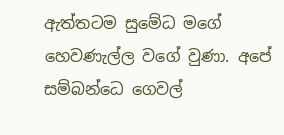ඇත්තටම සුමේධ මගේ හෙවණැල්ල වගේ වුණා. අපේ සම්බන්ධෙ ගෙවල්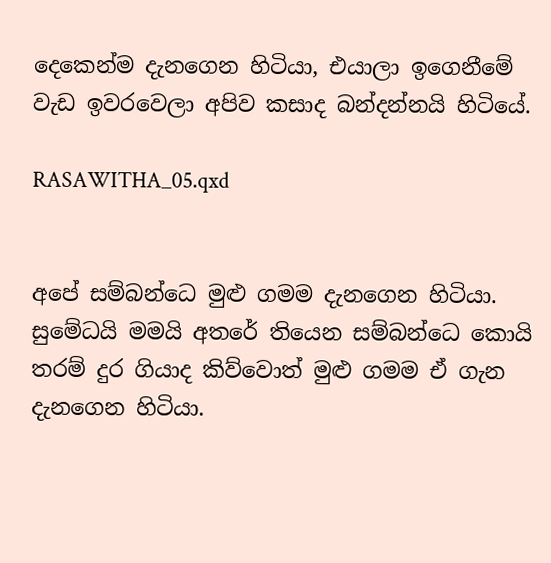දෙකෙන්ම දැනගෙන හිටියා, එයාලා ඉගෙනීමේ වැඩ ඉවරවෙලා අපිව කසාද බන්දන්නයි හිටියේ.

RASAWITHA_05.qxd


අපේ සම්බන්ධෙ මුළු ගමම දැනගෙන හිටියා. සුමේධයි මමයි අතරේ තියෙන සම්බන්ධෙ කොයි තරම් දුර ගියාද කිව්වොත් මුළු ගමම ඒ ගැන දැනගෙන හිටියා.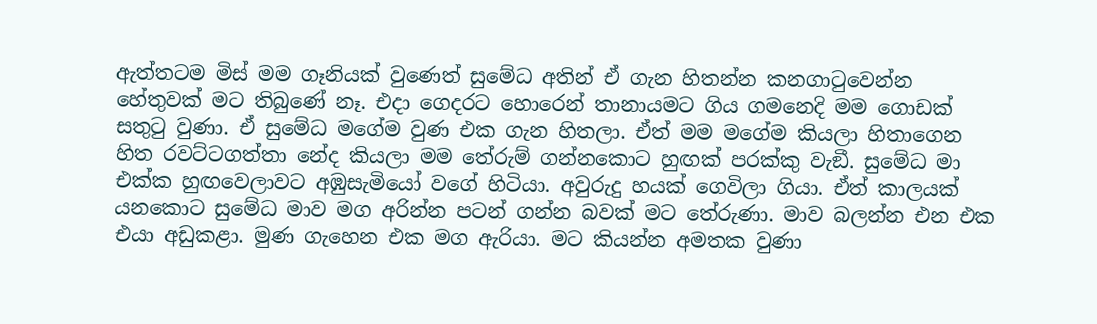ඇත්තටම මිස් මම ගෑනියක් වුණෙත් සුමේධ අතින් ඒ ගැන හිතන්න කනගාටුවෙන්න හේතුවක් මට තිබුණේ නෑ. එදා ගෙදරට හොරෙන් තානායමට ගිය ගමනෙදි මම ගොඩක් සතුටු වුණා. ඒ සුමේධ මගේම වුණ එක ගැන හිතලා. ඒත් මම මගේම කියලා හිතාගෙන හිත රවට්ටගත්තා නේද කියලා මම තේරුම් ගන්නකොට හුඟක් පරක්කු වැඞී. සුමේධ මා එක්ක හුඟවෙලාවට අඹුසැමියෝ වගේ හිටියා. අවුරුදු හයක් ගෙවිලා ගියා. ඒත් කාලයක් යනකොට සුමේධ මාව මග අරින්න පටන් ගන්න බවක් මට තේරුණා. මාව බලන්න එන එක එයා අඩුකළා. මුණ ගැහෙන එක මග ඇරියා. මට කියන්න අමතක වුණා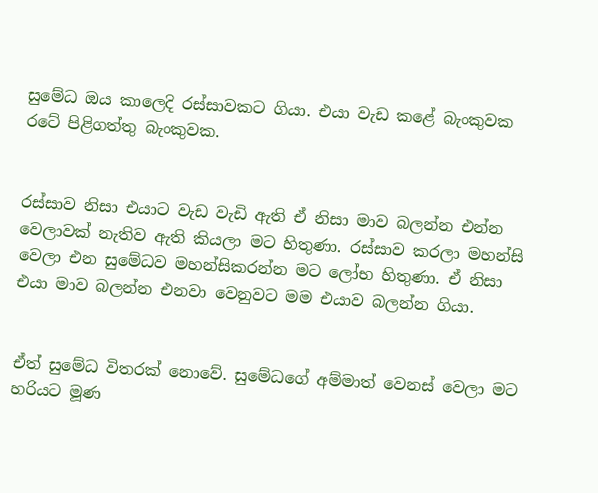සුමේධ ඔය කාලෙදි රස්සාවකට ගියා. එයා වැඩ කළේ බැංකුවක රටේ පිළිගත්තු බැංකුවක.


රස්සාව නිසා එයාට වැඩ වැඩි ඇති ඒ නිසා මාව බලන්න එන්න වෙලාවක් නැතිව ඇති කියලා මට හිතුණා. රස්සාව කරලා මහන්සි වෙලා එන සුමේධව මහන්සිකරන්න මට ලෝභ හිතුණා. ඒ නිසා එයා මාව බලන්න එනවා වෙනුවට මම එයාව බලන්න ගියා.


ඒත් සුමේධ විතරක් නොවේ. සුමේධගේ අම්මාත් වෙනස් වෙලා මට හරියට මූණ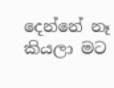දෙන්නේ නෑ කියලා මට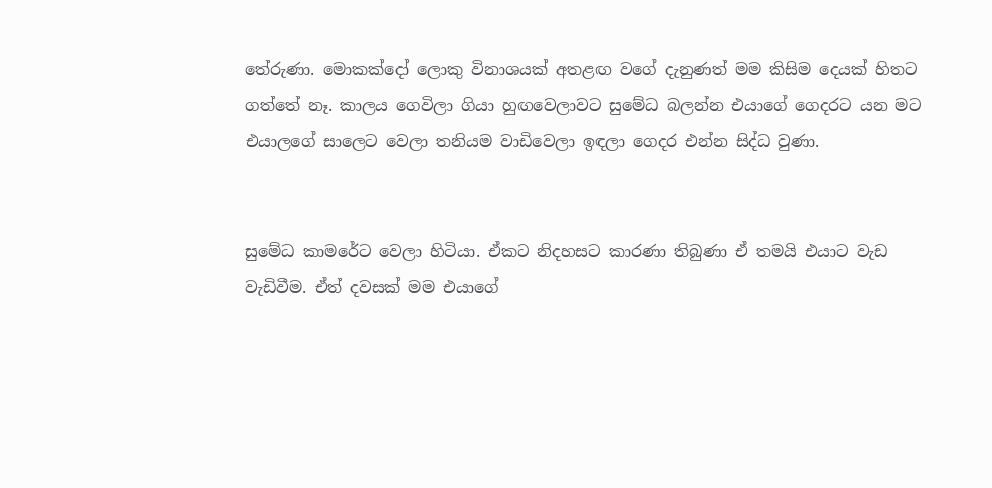තේරුණා. මොකක්දෝ ලොකු විනාශයක් අතළඟ වගේ දැනුණත් මම කිසිම දෙයක් හිතට ගත්තේ නෑ. කාලය ගෙවිලා ගියා හුඟවෙලාවට සුමේධ බලන්න එයාගේ ගෙදරට යන මට එයාලගේ සාලෙට වෙලා තනියම වාඩිවෙලා ඉඳලා ගෙදර එන්න සිද්ධ වුණා.


සුමේධ කාමරේට වෙලා හිටියා. ඒකට නිදහසට කාරණා තිබුණා ඒ තමයි එයාට වැඩ වැඩිවීම. ඒත් දවසක් මම එයාගේ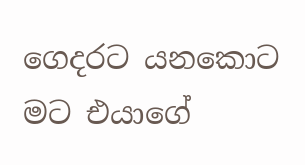ගෙදරට යනකොට මට එයාගේ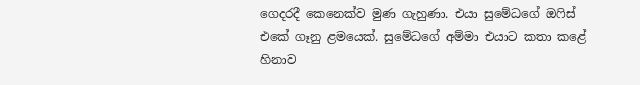ගෙදරදී කෙනෙක්ව මුණ ගැහුණා. එයා සුමේධගේ ඔෆිස් එකේ ගෑනු ළමයෙක්. සුමේධගේ අම්මා එයාට කතා කළේ හිනාව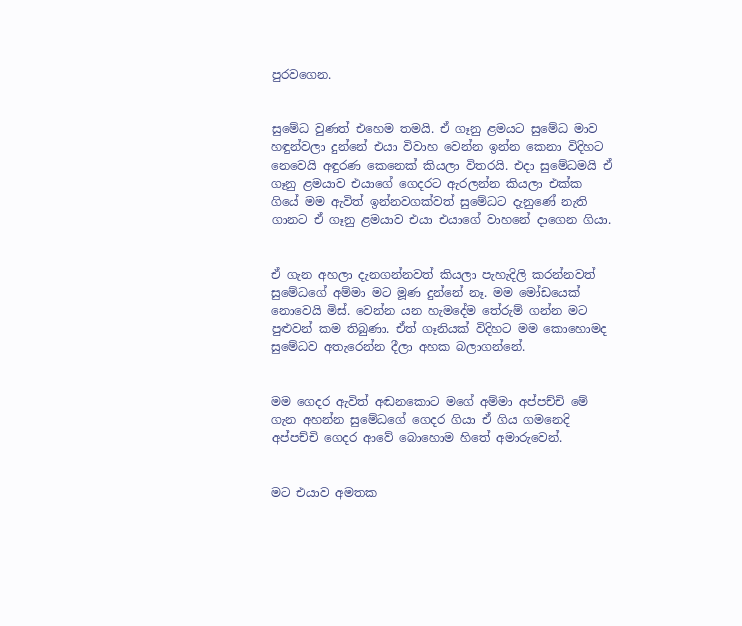පුරවගෙන.


සුමේධ වුණත් එහෙම තමයි. ඒ ගෑනු ළමයට සුමේධ මාව හඳුන්වලා දුන්නේ එයා විවාහ වෙන්න ඉන්න කෙනා විදිහට නෙවෙයි අඳුරණ කෙනෙක් කියලා විතරයි. එදා සුමේධමයි ඒ ගෑනු ළමයාව එයාගේ ගෙදරට ඇරලන්න කියලා එක්ක ගියේ මම ඇවිත් ඉන්නවගක්වත් සුමේධට දැනුණේ නැති ගානට ඒ ගෑනු ළමයාව එයා එයාගේ වාහනේ දාගෙන ගියා.


ඒ ගැන අහලා දැනගන්නවත් කියලා පැහැදිලි කරන්නවත් සුමේධගේ අම්මා මට මූණ දුන්නේ නෑ. මම මෝඩයෙක් නොවෙයි මිස්. වෙන්න යන හැමදේම තේරුම් ගන්න මට පුළුවන් කම තිබුණා. ඒත් ගෑනියක් විදිහට මම කොහොමද සුමේධව අතැරෙන්න දීලා අහක බලාගන්නේ.


මම ගෙදර ඇවිත් අඬනකොට මගේ අම්මා අප්පච්චි මේ ගැන අහන්න සුමේධගේ ගෙදර ගියා ඒ ගිය ගමනෙදි අප්පච්චි ගෙදර ආවේ බොහොම හිතේ අමාරුවෙන්.


මට එයාව අමතක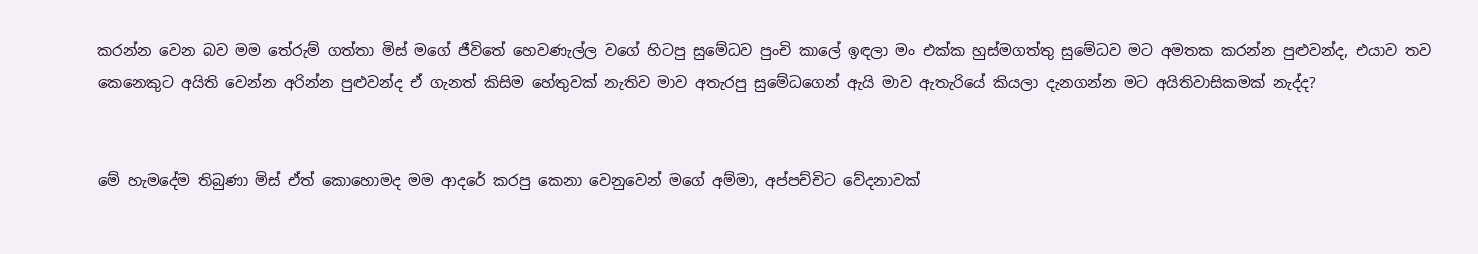කරන්න වෙන බව මම තේරුම් ගත්තා මිස් මගේ ජීවිතේ හෙවණැල්ල වගේ හිටපු සුමේධව පුංචි කාලේ ඉඳලා මං එක්ක හුස්මගත්තු සුමේධව මට අමතක කරන්න පුළුවන්ද, එයාව තව කෙනෙකුට අයිති වෙන්න අරින්න පුළුවන්ද ඒ ගැනත් කිසිම හේතුවක් නැතිව මාව අතැරපු සුමේධගෙන් ඇයි මාව ඇතැරියේ කියලා දැනගන්න මට අයිතිවාසිකමක් නැද්ද?


මේ හැමදේම තිබුණා මිස් ඒත් කොහොමද මම ආදරේ කරපු කෙනා වෙනුවෙන් මගේ අම්මා, අප්පච්චිට වේදනාවක්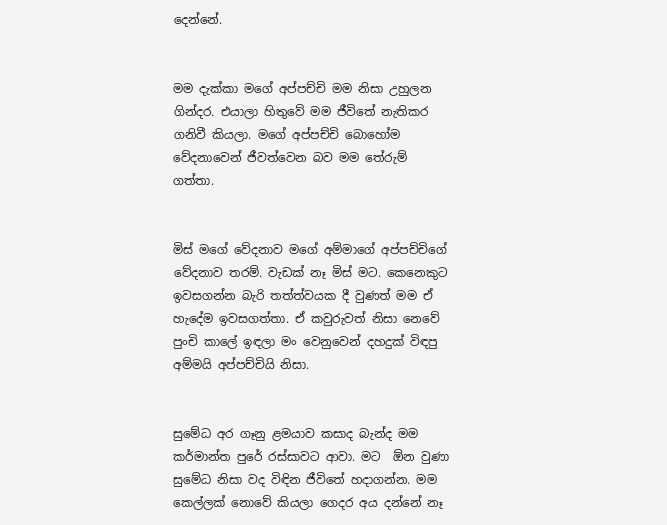දෙන්නේ.


මම දැක්කා මගේ අප්පච්චි මම නිසා උහුලන ගින්දර. එයාලා හිතුවේ මම ජීවිතේ නැතිකර ගනිවී කියලා. මගේ අප්පච්චි බොහෝම වේදනාවෙන් ජීවත්වෙන බව මම තේරුම් ගත්තා.


මිස් මගේ වේදනාව මගේ අම්මාගේ අප්පච්චිගේ වේදනාව තරම්. වැඩක් නෑ මිස් මට. කෙනෙකුට ඉවසගන්න බැරි තත්ත්වයක දී වුණත් මම ඒ හැදේම ඉවසගත්තා. ඒ කවුරුවත් නිසා නෙවේ පුංචි කාලේ ඉඳලා මං වෙනුවෙන් දහදුක් විඳපු අම්මයි අප්පච්චියි නිසා.


සුමේධ අර ගෑනු ළමයාව කසාද බැන්ද මම කර්මාන්ත පුරේ රස්සාවට ආවා. මට  ඕන වුණා සුමේධ නිසා වද විඳින ජීවිතේ හදාගන්න. මම කෙල්ලක් නොවේ කියලා ගෙදර අය දන්නේ නෑ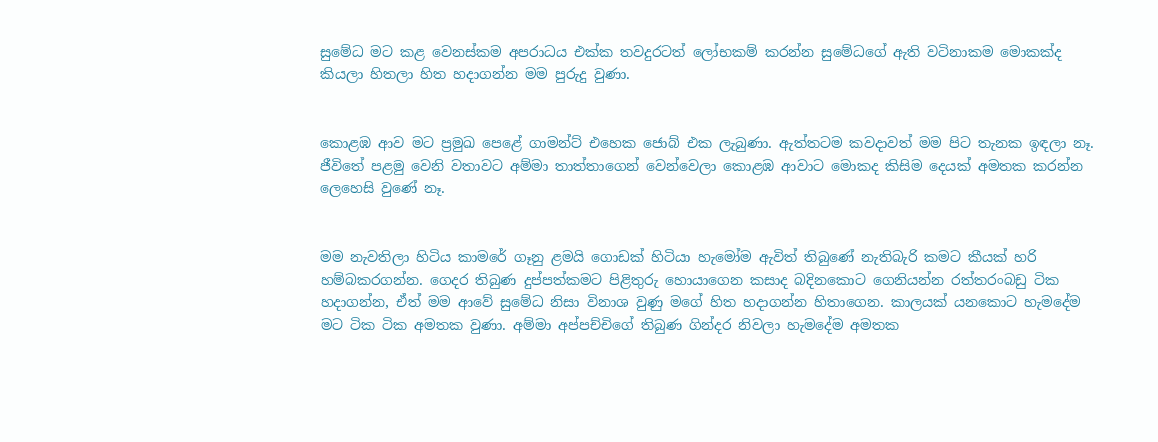සුමේධ මට කළ වෙනස්කම අපරාධය එක්ක තවදුරටත් ලෝභකම් කරන්න සුමේධගේ ඇති වටිනාකම මොකක්ද කියලා හිතලා හිත හදාගන්න මම පුරුදු වුණා.


කොළඹ ආව මට ප්‍රමුඛ පෙළේ ගාමන්ට් එහෙක ජොබ් එක ලැබුණා. ඇත්තටම කවදාවත් මම පිට තැනක ඉඳලා නෑ. ජීවිතේ පළමු වෙනි වතාවට අම්මා තාත්තාගෙන් වෙන්වෙලා කොළඹ ආවාට මොකද කිසිම දෙයක් අමතක කරන්න ලෙහෙසි වුණේ නෑ.


මම නැවතිලා හිටිය කාමරේ ගෑනු ළමයි ගොඩක් හිටියා හැමෝම ඇවිත් තිබුණේ නැතිබැරි කමට කීයක් හරි හම්බකරගන්න. ගෙදර තිබුණ දුප්පත්කමට පිළිතුරු හොයාගෙන කසාද බදිනකොට ගෙනියන්න රත්තරංබඩු ටික හදාගන්න, ඒත් මම ආවේ සුමේධ නිසා විනාශ වුණු මගේ හිත හදාගන්න හිතාගෙන. කාලයක් යනකොට හැමදේම මට ටික ටික අමතක වුණා. අම්මා අප්පච්චිගේ තිබුණ ගින්දර නිවලා හැමදේම අමතක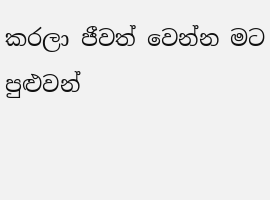කරලා ජීවත් වෙන්න මට පුළුවන්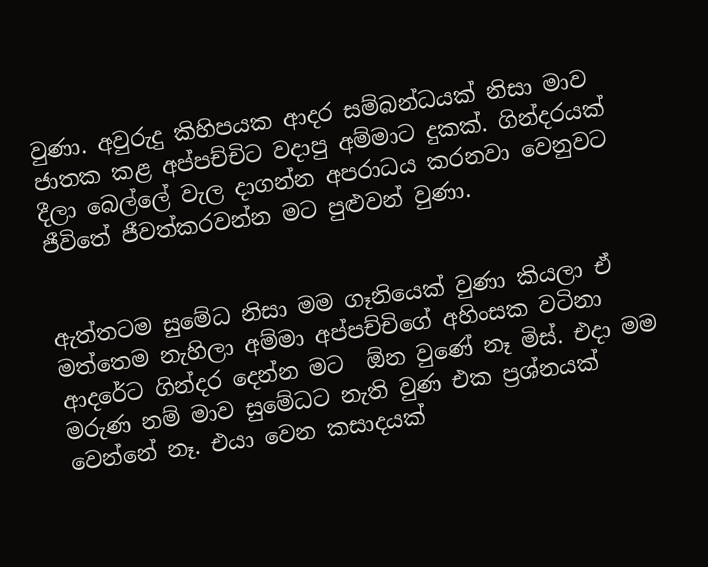වුණා. අවුරුදු කිහිපයක ආදර සම්බන්ධයක් නිසා මාව ජාතක කළ අප්පච්චිට වදාපු අම්මාට දුකක්. ගින්දරයක් දීලා බෙල්ලේ වැල දාගන්න අපරාධය කරනවා වෙනුවට ජීවිතේ ජීවත්කරවන්න මට පුළුවන් වුණා.


ඇත්තටම සුමේධ නිසා මම ගෑනියෙක් වුණා කියලා ඒ මත්තෙම නැහිලා අම්මා අප්පච්චිගේ අහිංසක වටිනා ආදරේට ගින්දර දෙන්න මට  ඕන වුණේ නෑ මිස්. එදා මම මරුණ නම් මාව සුමේධට නැති වුණ එක ප්‍රශ්නයක් වෙන්නේ නෑ. එයා වෙන කසාදයක්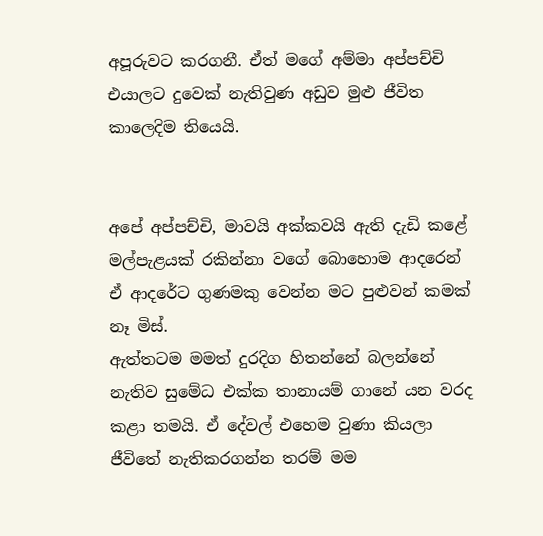අපූරුවට කරගනී. ඒත් මගේ අම්මා අප්පච්චි එයාලට දුවෙක් නැතිවුණ අඩුව මුළු ජීවිත කාලෙදිම තියෙයි.


අපේ අප්පච්චි, මාවයි අක්කවයි ඇති දැඩි කළේ මල්පැළයක් රකින්නා වගේ බොහොම ආදරෙන් ඒ ආදරේට ගුණමකු වෙන්න මට පුළුවන් කමක් නෑ මිස්.
ඇත්තටම මමත් දුරදිග හිතන්නේ බලන්නේ නැතිව සුමේධ එක්ක තානායම් ගානේ යන වරද කළා තමයි. ඒ දේවල් එහෙම වුණා කියලා ජීවිතේ නැතිකරගන්න තරම් මම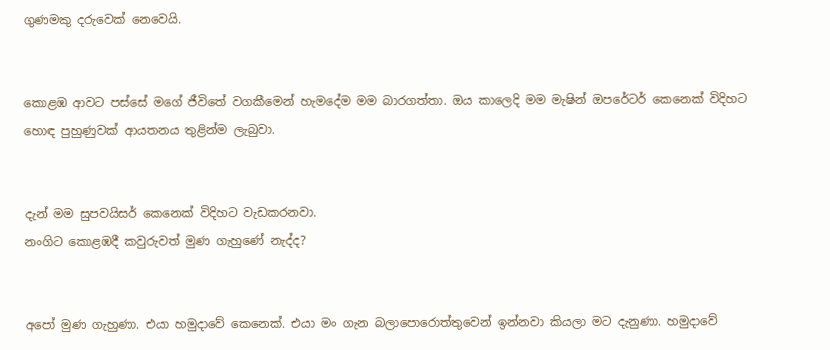ගුණමකු දරුවෙක් නෙවෙයි.


කොළඹ ආවට පස්සේ මගේ ජීවිතේ වගකීමෙන් හැමදේම මම බාරගත්තා. ඔය කාලෙදි මම මැෂින් ඔපරේටර් කෙනෙක් විදිහට හොඳ පුහුණුවක් ආයතනය තුළින්ම ලැබුවා.


දැන් මම සුපවයිසර් කෙනෙක් විදිහට වැඩකරනවා.
නංගිට කොළඹදී කවුරුවත් මුණ ගැහුණේ නැද්ද?


අපෝ මුණ ගැහුණා. එයා හමුදාවේ කෙනෙක්. එයා මං ගැන බලාපොරොත්තුවෙන් ඉන්නවා කියලා මට දැනුණා. හමුදාවේ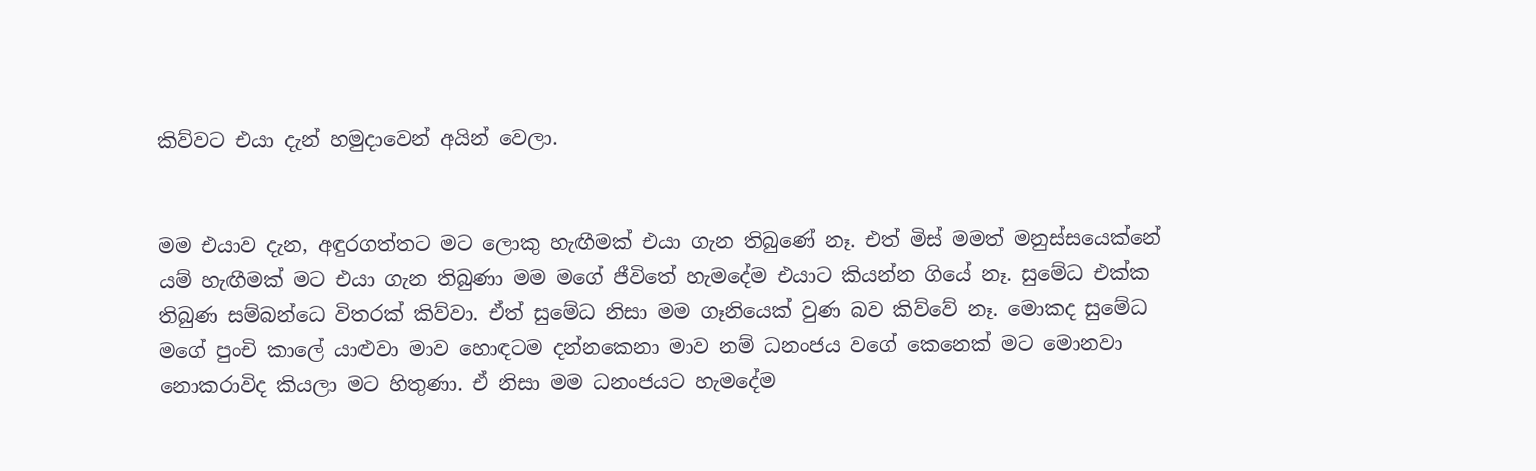කිව්වට එයා දැන් හමුදාවෙන් අයින් වෙලා.


මම එයාව දැන, අඳුරගත්තට මට ලොකු හැඟීමක් එයා ගැන තිබුණේ නෑ. එත් මිස් මමත් මනුස්සයෙක්නේ යම් හැඟීමක් මට එයා ගැන තිබුණා මම මගේ ජීවිතේ හැමදේම එයාට කියන්න ගියේ නෑ. සුමේධ එක්ක තිබුණ සම්බන්ධෙ විතරක් කිව්වා. ඒත් සුමේධ නිසා මම ගෑනියෙක් වුණ බව කිව්වේ නෑ. මොකද සුමේධ මගේ පුංචි කාලේ යාළුවා මාව හොඳටම දන්නකෙනා මාව නම් ධනංජය වගේ කෙනෙක් මට මොනවා නොකරාවිද කියලා මට හිතුණා. ඒ නිසා මම ධනංජයට හැමදේම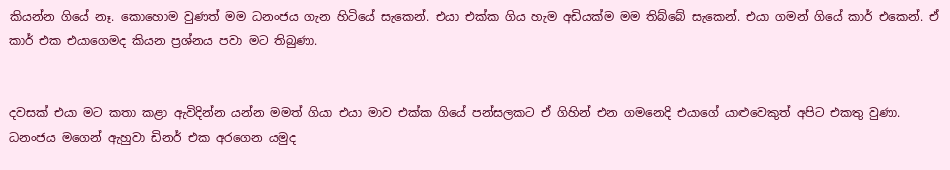කියන්න ගියේ නෑ. කොහොම වුණත් මම ධනංජය ගැන හිටියේ සැකෙන්. එයා එක්ක ගිය හැම අඩියක්ම මම තිබ්බේ සැකෙන්. එයා ගමන් ගියේ කාර් එකෙන්. ඒ කාර් එක එයාගෙමද කියන ප්‍රශ්නය පවා මට තිබුණා.


දවසක් එයා මට කතා කළා ඇවිදින්න යන්න මමත් ගියා එයා මාව එක්ක ගියේ පන්සලකට ඒ ගිහින් එන ගමනෙදි එයාගේ යාළුවෙකුත් අපිට එකතු වුණා. ධනංජය මගෙන් ඇහුවා ඩිනර් එක අරගෙන යමුද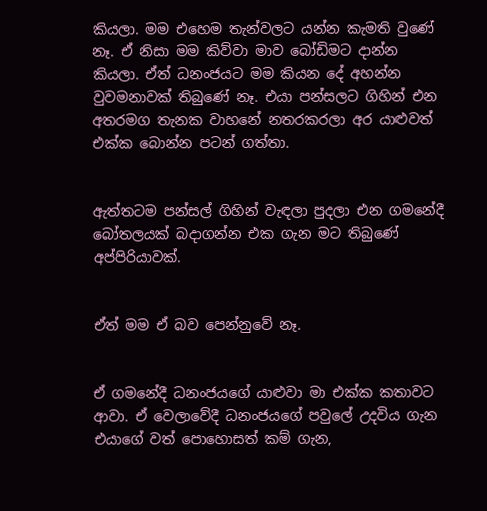කියලා. මම එහෙම තැන්වලට යන්න කැමති වුණේ නෑ. ඒ නිසා මම කිව්වා මාව බෝඩිමට දාන්න කියලා. ඒත් ධනංජයට මම කියන දේ අහන්න වුවමනාවක් තිබුණේ නෑ. එයා පන්සලට ගිහින් එන අතරමග තැනක වාහනේ නතරකරලා අර යාළුවත් එක්ක බොන්න පටන් ගත්තා.


ඇත්තටම පන්සල් ගිහින් වැඳලා පුදලා එන ගමනේදී බෝතලයක් බදාගන්න එක ගැන මට තිබුණේ අප්පිරියාවක්.


ඒත් මම ඒ බව පෙන්නුවේ නෑ.


ඒ ගමනේදී ධනංජයගේ යාළුවා මා එක්ක කතාවට ආවා. ඒ වෙලාවේදී ධනංජයගේ පවුලේ උදවිය ගැන එයාගේ වත් පොහොසත් කම් ගැන,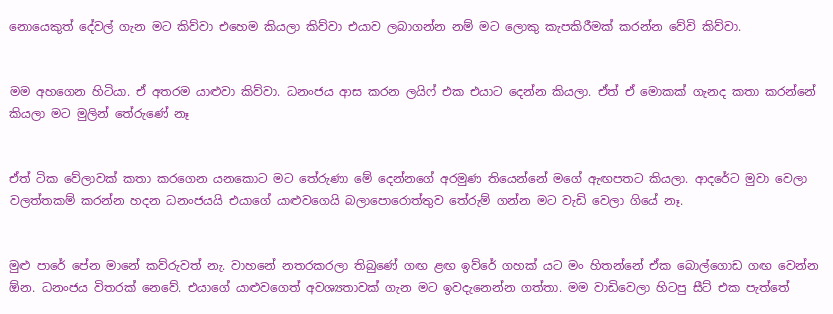නොයෙකුත් දේවල් ගැන මට කිව්වා එහෙම කියලා කිව්වා එයාව ලබාගන්න නම් මට ලොකු කැපකිරීමක් කරන්න වේවි කිව්වා.


මම අහගෙන හිටියා. ඒ අතරම යාළුවා කිව්වා. ධනංජය ආස කරන ලයිෆ් එක එයාට දෙන්න කියලා. ඒත් ඒ මොකක් ගැනද කතා කරන්නේ කියලා මට මුලින් තේරුණේ නෑ


ඒත් ටික වේලාවක් කතා කරගෙන යනකොට මට තේරුණා මේ දෙන්නගේ අරමුණ තියෙන්නේ මගේ ඇඟපතට කියලා. ආදරේට මුවා වෙලා වලත්තකම් කරන්න හදන ධනංජයයි එයාගේ යාළුවගෙයි බලාපොරොත්තුව තේරුම් ගන්න මට වැඩි වෙලා ගියේ නෑ.


මුළු පාරේ පේන මානේ කව්රුවත් නැ. වාහනේ නතරකරලා තිබුණේ ගඟ ළඟ ඉව්රේ ගහක් යට මං හිතන්නේ ඒක බොල්ගොඩ ගඟ වෙන්න  ඕන. ධනංජය විතරක් නෙවේ. එයාගේ යාළුවගෙත් අවශ්‍යතාවක් ගැන මට ඉවදැනෙන්න ගත්තා. මම වාඩිවෙලා හිටපු සීට් එක පැත්තේ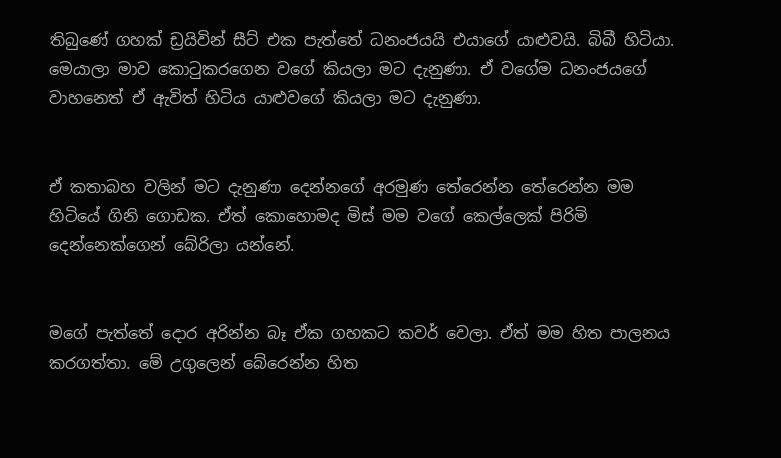තිබුණේ ගහක් ඩ්‍රයිවින් සීට් එක පැත්තේ ධනංජයයි එයාගේ යාළුවයි. බිබී හිටියා. මෙයාලා මාව කොටුකරගෙන වගේ කියලා මට දැනුණා. ඒ වගේම ධනංජයගේ වාහනෙත් ඒ ඇවිත් හිටිය යාළුවගේ කියලා මට දැනුණා.


ඒ කතාබහ වලින් මට දැනුණා දෙන්නගේ අරමුණ තේරෙන්න තේරෙන්න මම හිටියේ ගිනි ගොඩක. ඒත් කොහොමද මිස් මම වගේ කෙල්ලෙක් පිරිමි දෙන්නෙක්ගෙන් බේරිලා යන්නේ.


මගේ පැත්තේ දොර අරින්න බෑ ඒක ගහකට කවර් වෙලා. ඒත් මම හිත පාලනය කරගත්තා. මේ උගුලෙන් බේරෙන්න හිත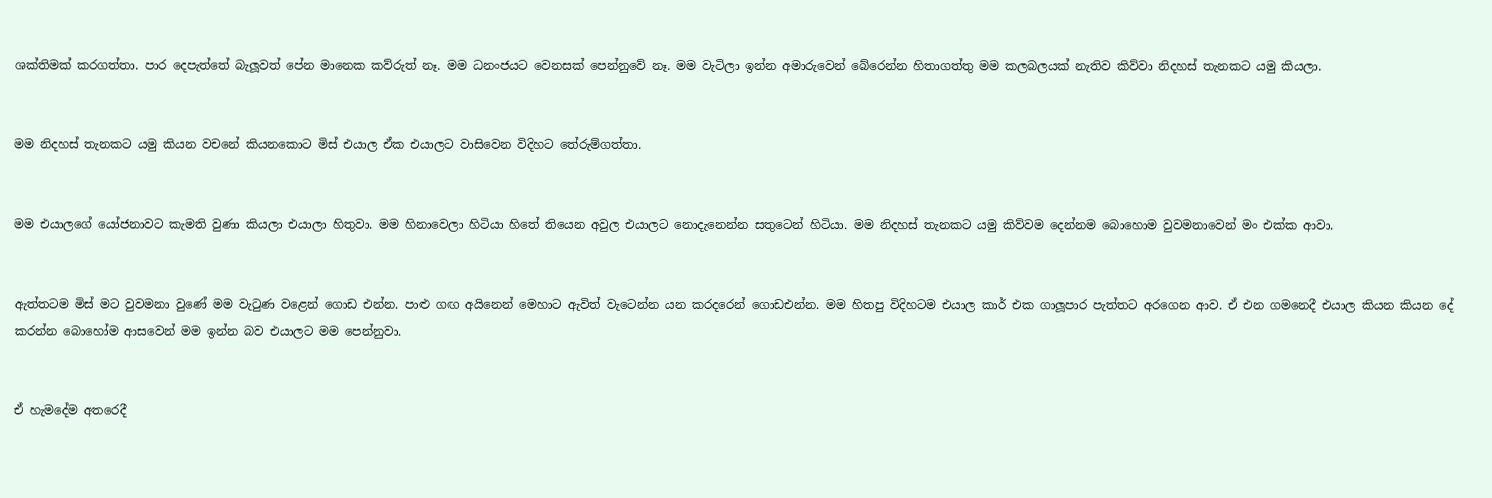ශක්තිමක් කරගත්තා. පාර දෙපැත්තේ බැලූවත් පේන මානෙක කව්රුත් නෑ. මම ධනංජයට වෙනසක් පෙන්නුවේ නෑ. මම වැටිලා ඉන්න අමාරුවෙන් බේරෙන්න හිතාගත්තු මම කලබලයක් නැතිව කිව්වා නිදහස් තැනකට යමු කියලා.


මම නිදහස් තැනකට යමු කියන වචනේ කියනකොට මිස් එයාල ඒක එයාලට වාසිවෙන විදිහට තේරුම්ගත්තා.


මම එයාලගේ යෝජනාවට කැමති වුණා කියලා එයාලා හිතුවා. මම හිනාවෙලා හිටියා හිතේ තියෙන අවුල එයාලට නොදැනෙන්න සතුටෙන් හිටියා. මම නිදහස් තැනකට යමු කිව්වම දෙන්නම බොහොම වුවමනාවෙන් මං එක්ක ආවා.


ඇත්තටම මිස් මට වුවමනා වුණේ මම වැටුණ වළෙන් ගොඩ එන්න. පාළු ගඟ අයිනෙන් මෙහාට ඇවිත් වැටෙන්න යන කරදරෙන් ගොඩඑන්න. මම හිතපු විදිහටම එයාල කාර් එක ගාලූපාර පැත්තට අරගෙන ආව. ඒ එන ගමනෙදී එයාල කියන කියන දේ කරන්න බොහෝම ආසවෙන් මම ඉන්න බව එයාලට මම පෙන්නුවා.


ඒ හැමදේම අතරෙදී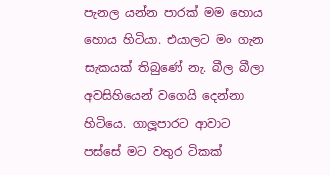පැනල යන්න පාරක් මම හොය හොය හිටියා. එයාලට මං ගැන සැකයක් තිබුණේ නැ. බීල බීලා අවසිහියෙන් වගෙයි දෙන්නා හිටියෙ. ගාලූපාරට ආවාට පස්සේ මට වතුර ටිකක්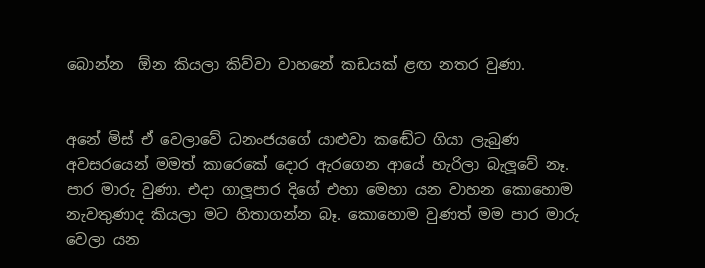බොන්න  ඕන කියලා කිව්වා වාහනේ කඩයක් ළඟ නතර වුණා.


අනේ මිස් ඒ වෙලාවේ ධනංජයගේ යාළුවා කඬේට ගියා ලැබුණ අවසරයෙන් මමත් කාරෙකේ දොර ඇරගෙන ආයේ හැරිලා බැලූවේ නෑ. පාර මාරු වුණා. එදා ගාලූපාර දිගේ එහා මෙහා යන වාහන කොහොම නැවතුණාද කියලා මට හිතාගන්න බෑ. කොහොම වුණත් මම පාර මාරු වෙලා යන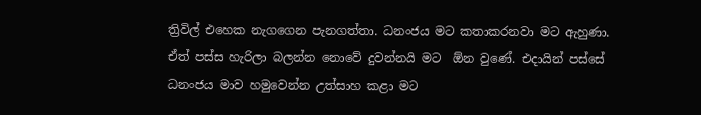ත්‍රිවිල් එහෙක නැගගෙන පැනගත්තා. ධනංජය මට කතාකරනවා මට ඇහුණා. ඒත් පස්ස හැරිලා බලන්න නොවේ දුවන්නයි මට  ඕන වුණේ. එදායින් පස්සේ ධනංජය මාව හමුවෙන්න උත්සාහ කළා මට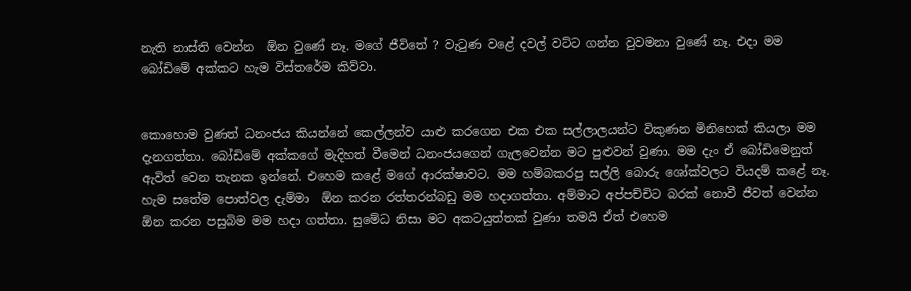නැති නාස්ති වෙන්න  ඕන වුණේ නෑ. මගේ ජීවිතේ ? වැටුණ වළේ දවල් වට්ට ගන්න වුවමනා වුණේ නෑ. එදා මම බෝඩිමේ අක්කට හැම විස්තරේම කිව්වා.


කොහොම වුණත් ධනංජය කියන්නේ කෙල්ලන්ව යාළු කරගෙන එක එක සල්ලාලයන්ට විකුණන මිනිහෙක් කියලා මම දැනගත්තා. බෝඩිමේ අක්කගේ මැදිහත් වීමෙන් ධනංජයගෙන් ගැලවෙන්න මට පුළුවන් වුණා. මම දැං ඒ බෝඩිමෙනුත් ඇවිත් වෙන තැනක ඉන්නේ. එහෙම කළේ මගේ ආරක්ෂාවට. මම හම්බකරපු සල්ලි බොරු ශෝක්වලට වියදම් කළේ නෑ. හැම සතේම පොත්වල දැම්මා  ඕන කරන රත්තරන්බඩු මම හදාගත්තා. අම්මාට අප්පච්චිට බරක් නොවී ජීවත් වෙන්න  ඕන කරන පසුබිම මම හදා ගත්තා. සුමේධ නිසා මට අකටයුත්තක් වුණා තමයි ඒත් එහෙම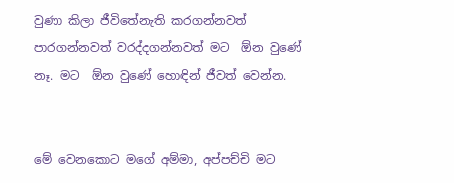වුණා කිලා ජීවිතේනැති කරගන්නවත් පාරගන්නවත් වරද්දගන්නවත් මට  ඕන වුණේ නෑ. මට  ඕන වුණේ හොඳින් ජීවත් වෙන්න.


මේ වෙනකොට මගේ අම්මා, අප්පච්චි මට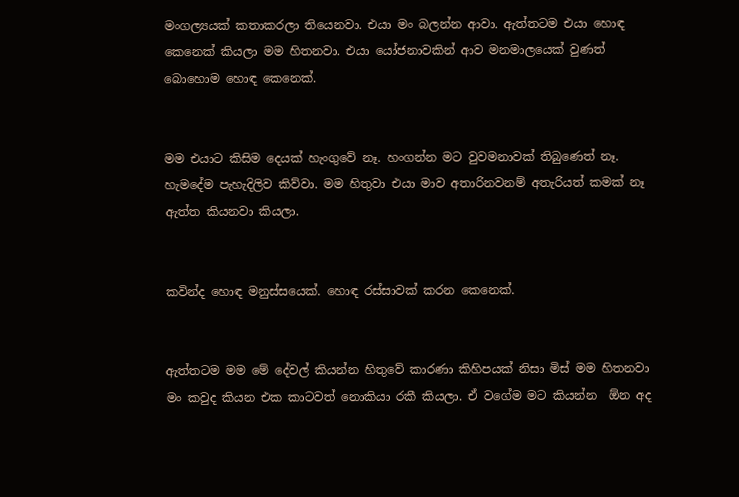මංගල්‍යයක් කතාකරලා තියෙනවා. එයා මං බලන්න ආවා. ඇත්තටම එයා හොඳ කෙනෙක් කියලා මම හිතනවා. එයා යෝජනාවකින් ආව මනමාලයෙක් වුණත් බොහොම හොඳ කෙනෙක්.


මම එයාට කිසිම දෙයක් හැංගුවේ නෑ. හංගන්න මට වුවමනාවක් තිබුණෙත් නෑ. හැමදේම පැහැදිලිව කිව්වා. මම හිතුවා එයා මාව අතාරිනවනම් අතැරියත් කමක් නෑ ඇත්ත කියනවා කියලා.


කවින්ද හොඳ මනුස්සයෙක්. හොඳ රස්සාවක් කරන කෙනෙක්.


ඇත්තටම මම මේ දේවල් කියන්න හිතුවේ කාරණා කිහිපයක් නිසා මිස් මම හිතනවා මං කවුද කියන එක කාටවත් නොකියා රකී කියලා. ඒ වගේම මට කියන්න  ඕන අද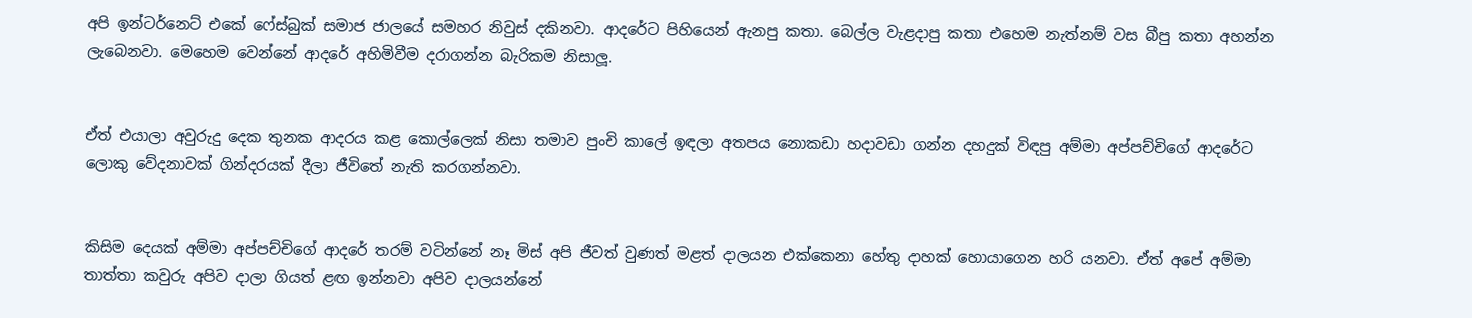අපි ඉන්ටර්නෙට් එකේ ෆේස්බුක් සමාජ ජාලයේ සමහර නිවුස් දකිනවා. ආදරේට පිහියෙන් ඇනපු කතා. බෙල්ල වැළදාපු කතා එහෙම නැත්නම් වස බීපු කතා අහන්න ලැබෙනවා. මෙහෙම වෙන්නේ ආදරේ අහිමිවීම දරාගන්න බැරිකම නිසාලූ.


ඒත් එයාලා අවුරුදු දෙක තුනක ආදරය කළ කොල්ලෙක් නිසා තමාව පුංචි කාලේ ඉඳලා අතපය නොකඩා හදාවඩා ගන්න දහදුක් විඳපු අම්මා අප්පච්චිගේ ආදරේට ලොකු වේදනාවක් ගින්දරයක් දීලා ජීවිතේ නැති කරගන්නවා.


කිසිම දෙයක් අම්මා අප්පච්චිගේ ආදරේ තරම් වටින්නේ නෑ මිස් අපි ජීවත් වුණත් මළත් දාලයන එක්කෙනා හේතු දාහක් හොයාගෙන හරි යනවා. ඒත් අපේ අම්මා තාත්තා කවුරු අපිව දාලා ගියත් ළඟ ඉන්නවා අපිව දාලයන්නේ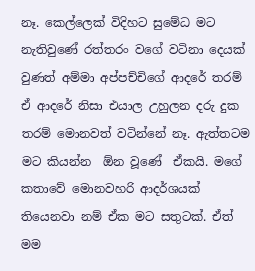නෑ. කෙල්ලෙක් විදිහට සුමේධ මට නැතිවුණේ රත්තරං වගේ වටිනා දෙයක් වුණත් අම්මා අප්පච්චිගේ ආදරේ තරම් ඒ ආදරේ නිසා එයාල උහුලන දරු දුක තරම් මොනවත් වටින්නේ නෑ. ඇත්තටම මට කියන්න  ඕන වූණේ  ඒකයි. මගේ කතාවේ මොනවහරි ආදර්ශයක් තියෙනවා නම් ඒක මට සතුටක්. ඒත් මම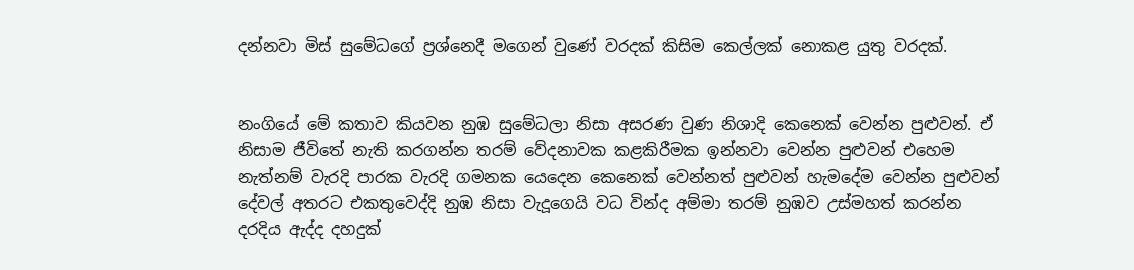දන්නවා මිස් සුමේධගේ ප්‍රශ්නෙදී මගෙන් වුණේ වරදක් කිසිම කෙල්ලක් නොකළ යුතු වරදක්.


නංගියේ මේ කතාව කියවන නුඹ සුමේධලා නිසා අසරණ වුණ නිශාදි කෙනෙක් වෙන්න පුළුවන්. ඒ නිසාම ජීවිතේ නැති කරගන්න තරම් වේදනාවක කළකිරීමක ඉන්නවා වෙන්න පුළුවන් එහෙම නැත්නම් වැරදි පාරක වැරදි ගමනක යෙදෙන කෙනෙක් වෙන්නත් පුළුවන් හැමදේම වෙන්න පුළුවන් දේවල් අතරට එකතුවෙද්දි නුඹ නිසා වැදූගෙයි වධ වින්ද අම්මා තරම් නුඹව උස්මහත් කරන්න දරදිය ඇද්ද දහදුක්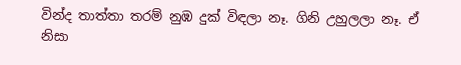වින්ද තාත්තා තරම් නුඹ දුක් විඳලා නෑ. ගිනි උහුලලා නෑ. ඒ නිසා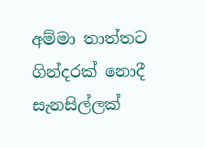අම්මා තාත්තට ගින්දරක් නොදී සැනසිල්ලක්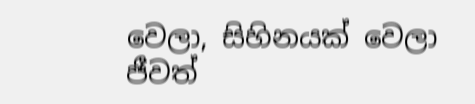වෙලා, සිහිනයක් වෙලා ජීවත්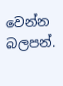වෙන්න බලපන්.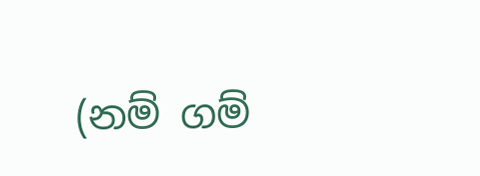(නම් ගම්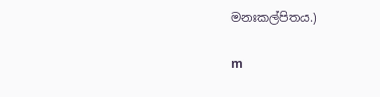මනඃකල්පිතය.)

m